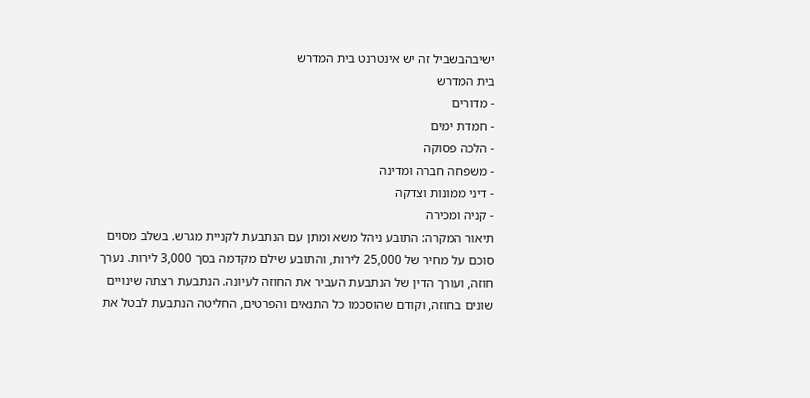ישיבהבשביל זה יש אינטרנט בית המדרש
בית המדרש
- מדורים
- חמדת ימים
- הלכה פסוקה
- משפחה חברה ומדינה
- דיני ממונות וצדקה
- קניה ומכירה
תיאור המקרה: התובע ניהל משא ומתן עם הנתבעת לקניית מגרש. בשלב מסוים סוכם על מחיר של 25,000 לירות, והתובע שילם מקדמה בסך 3,000 לירות. נערך חוזה, ועורך הדין של הנתבעת העביר את החוזה לעיונה. הנתבעת רצתה שינויים שונים בחוזה, וקודם שהוסכמו כל התנאים והפרטים, החליטה הנתבעת לבטל את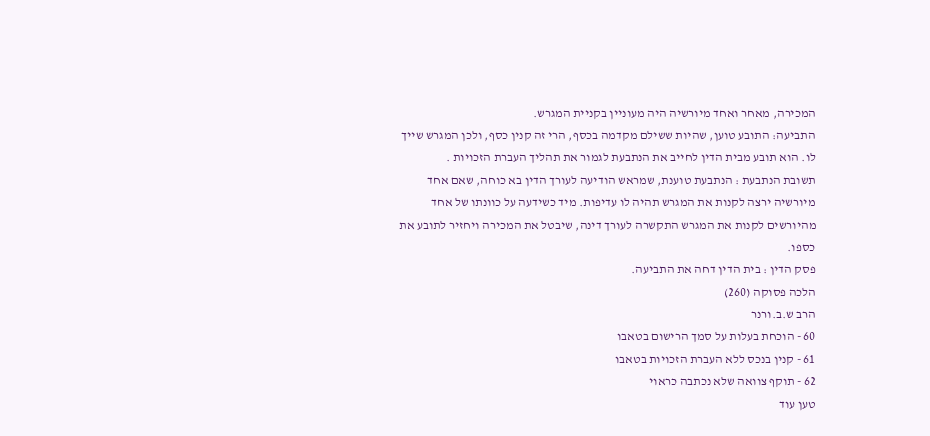המכירה, מאחר ואחד מיורשיה היה מעוניין בקניית המגרש.
התביעה: התובע טוען, שהיות ששילם מקדמה בכסף, הרי זה קנין כסף, ולכן המגרש שייך לו. הוא תובע מבית הדין לחייב את הנתבעת לגמור את תהליך העברת הזכויות .
תשובת הנתבעת : הנתבעת טוענת, שמראש הודיעה לעורך הדין בא כוחה, שאם אחד מיורשיה ירצה לקנות את המגרש תהיה לו עדיפות. מיד כשידעה על כוונתו של אחד מהיורשים לקנות את המגרש התקשרה לעורך דינה, שיבטל את המכירה ויחזיר לתובע את כספו.
פסק הדין : בית הדין דחה את התביעה.
הלכה פסוקה (260)
הרב ש.ב.ורנר
60 - הוכחת בעלות על סמך הרישום בטאבו
61 - קנין בנכס ללא העברת הזכויות בטאבו
62 - תוקף צוואה שלא נכתבה כראוי
טען עוד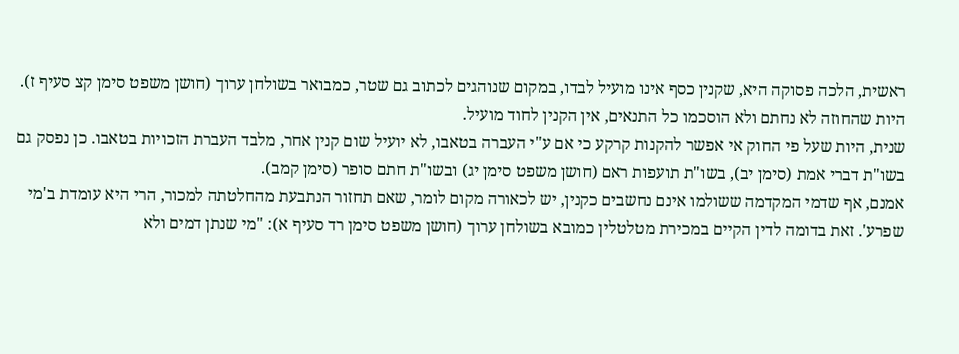ראשית, הלכה פסוקה היא, שקנין כסף אינו מועיל לבדו, במקום שנוהגים לכתוב גם שטר, כמבואר בשולחן ערוך (חושן משפט סימן קצ סעיף ז). היות שהחוזה לא נחתם ולא הוסכמו כל התנאים, אין הקנין לחוד מועיל.
שנית, היות שעל פי החוק אי אפשר להקנות קרקע כי אם ע"י העברה בטאבו, לא יועיל שום קנין אחר, מלבד העברת הזכויות בטאבו. כן נפסק גם בשו"ת דברי אמת (סימן יב), בשו"ת תועפות ראם (חושן משפט סימן יג) ובשו"ת חתם סופר (סימן קמב).
אמנם, אף שדמי המקדמה ששולמו אינם נחשבים כקנין, יש לכאורה מקום לומר, שאם תחזור הנתבעת מהחלטתה למכור, הרי היא עומדת ב'מי שפרע'. זאת בדומה לדין הקיים במכירת מטלטלין כמובא בשולחן ערוך (חושן משפט סימן רד סעיף א): "מי שנתן דמים ולא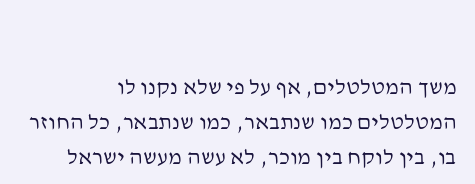משך המטלטלים, אף על פי שלא נקנו לו המטלטלים כמו שנתבאר, כמו שנתבאר, כל החוזר בו, בין לוקח בין מוכר, לא עשה מעשה ישראל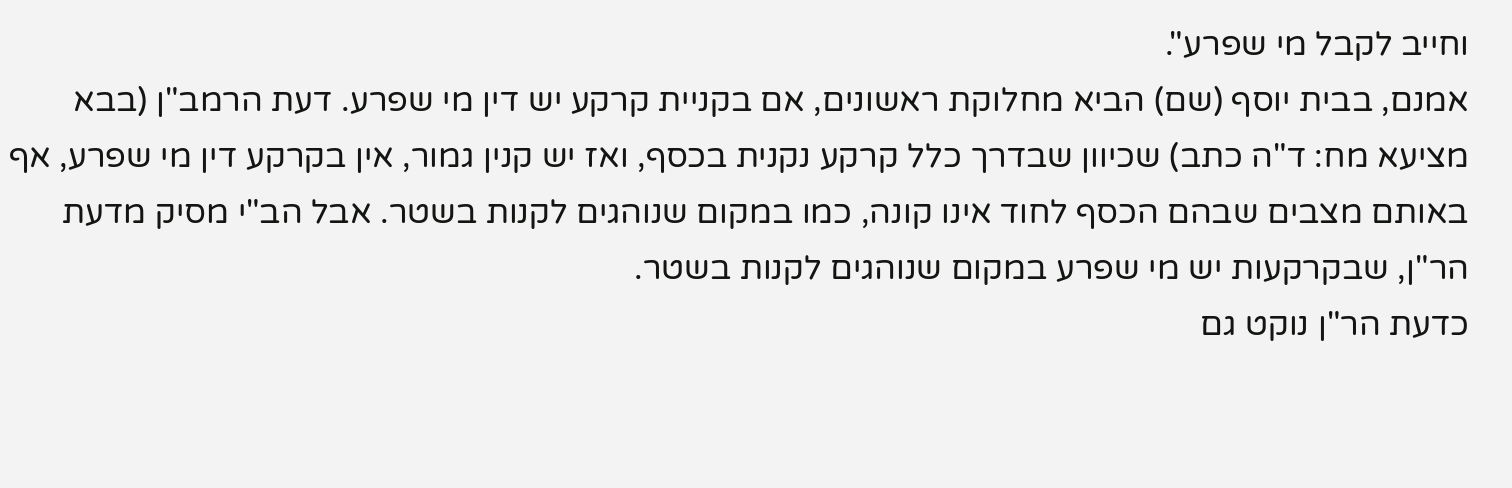וחייב לקבל מי שפרע".
אמנם, בבית יוסף (שם) הביא מחלוקת ראשונים, אם בקניית קרקע יש דין מי שפרע. דעת הרמב"ן (בבא מציעא מח: ד"ה כתב) שכיוון שבדרך כלל קרקע נקנית בכסף, ואז יש קנין גמור, אין בקרקע דין מי שפרע, אף באותם מצבים שבהם הכסף לחוד אינו קונה, כמו במקום שנוהגים לקנות בשטר. אבל הב"י מסיק מדעת הר"ן, שבקרקעות יש מי שפרע במקום שנוהגים לקנות בשטר.
כדעת הר"ן נוקט גם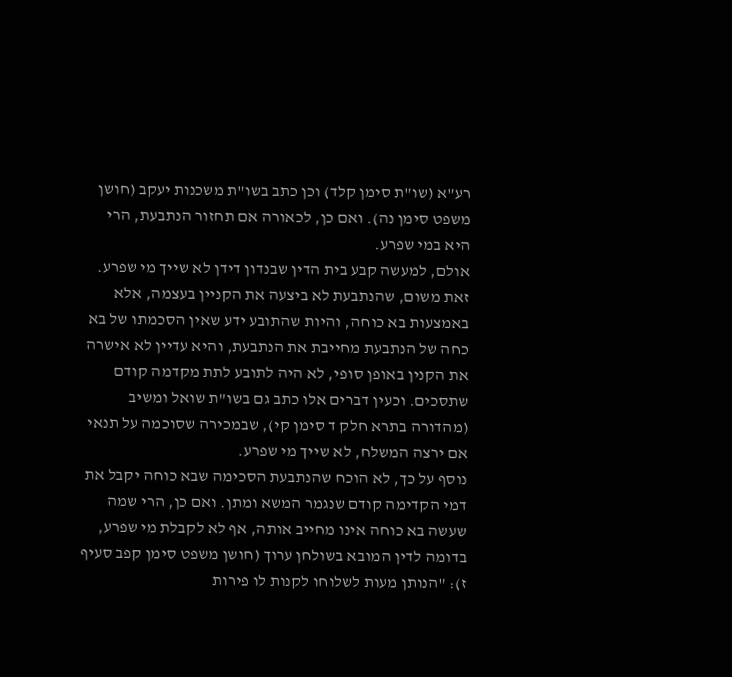רע"א (שו"ת סימן קלד) וכן כתב בשו"ת משכנות יעקב (חושן משפט סימן נה). ואם כן, לכאורה אם תחזור הנתבעת, הרי היא במי שפרע.
אולם, למעשה קבע בית הדין שבנדון דידן לא שייך מי שפרע. זאת משום, שהנתבעת לא ביצעה את הקניין בעצמה, אלא באמצעות בא כוחה, והיות שהתובע ידע שאין הסכמתו של בא כחה של הנתבעת מחייבת את הנתבעת, והיא עדיין לא אישרה את הקנין באופן סופי, לא היה לתובע לתת מקדמה קודם שתסכים. וכעין דברים אלו כתב גם בשו"ת שואל ומשיב (מהדורה בתרא חלק ד סימן קי), שבמכירה שסוכמה על תנאי אם ירצה המשלח, לא שייך מי שפרע.
נוסף על כך, לא הוכח שהנתבעת הסכימה שבא כוחה יקבל את דמי הקדימה קודם שנגמר המשא ומתן. ואם כן, הרי שמה שעשה בא כוחה אינו מחייב אותה, אף לא לקבלת מי שפרע, בדומה לדין המובא בשולחן ערוך (חושן משפט סימן קפב סעיף ז): "הנותן מעות לשלוחו לקנות לו פירות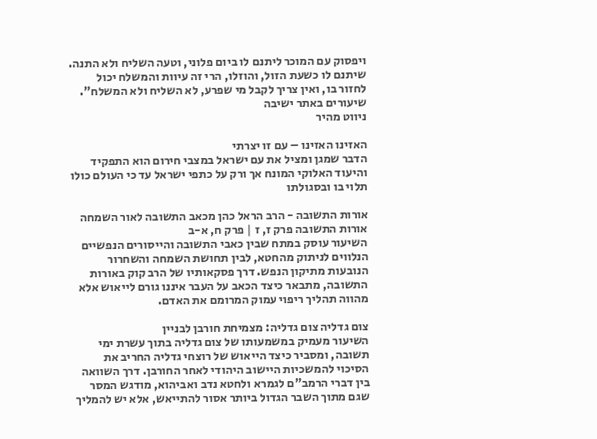ויפסוק עם המוכר ליתנם לו ביום פלוני, וטעה השליח ולא התנה. שיתנם לו כשעת הזול, והוזלו, הרי זה עיוות והמשלח יכול לחזור בו, ואין צריך לקבל מי שפרע, לא השליח ולא המשלח".
שיעורים באתר ישיבה
ניווט מהיר

האזינו האזינו – עם זו יצרתי
הדבר שמגן ומציל את עם ישראל במצבי חירום הוא התפקיד והיעוד האלוקי המונח אך ורק על כתפי ישראל עד כי העולם כולו תלוי בו ובסגולתו

אורות התשובה - הרב הראל כהן מכאב התשובה לאור השמחה
אורות התשובה פרק ז, ז | פרק ח, א-ב
השיעור עוסק במתח שבין כאבי התשובה והייסורים הנפשיים הנלווים לניתוק מהחטא, לבין תחושת השמחה והשחרור הנובעות מתיקון הנפש. דרך פסקאותיו של הרב קוק באורות התשובה, מתבאר כיצד הכאב על העבר איננו גורם לייאוש אלא מהווה תהליך ריפוי עמוק המרומם את האדם.

צום גדליה צום גדליה: מצמיחת חורבן לבניין
השיעור מעמיק במשמעותו של צום גדליה בתוך עשרת ימי תשובה, ומסביר כיצד הייאוש של רוצחי גדליה החריב את הסיכוי להמשכיות היישוב היהודי לאחר החורבן. דרך השוואה בין דברי הרמב"ם לגמרא ולחטא נדב ואביהוא, מודגש המסר שגם מתוך השבר הגדול ביותר אסור להתייאש, אלא יש להמליך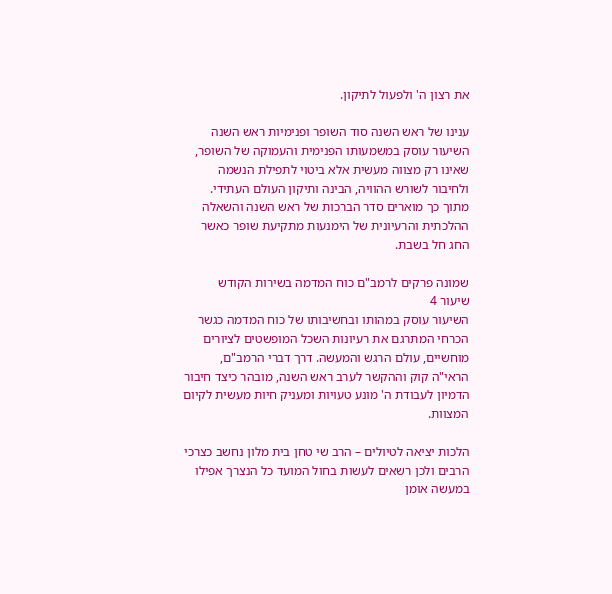את רצון ה' ולפעול לתיקון.

ענינו של ראש השנה סוד השופר ופנימיות ראש השנה
השיעור עוסק במשמעותו הפנימית והעמוקה של השופר, שאינו רק מצווה מעשית אלא ביטוי לתפילת הנשמה ולחיבור לשורש ההוויה, הבינה ותיקון העולם העתידי. מתוך כך מוארים סדר הברכות של ראש השנה והשאלה ההלכתית והרעיונית של הימנעות מתקיעת שופר כאשר החג חל בשבת.

שמונה פרקים לרמב"ם כוח המדמה בשירות הקודש
שיעור 4
השיעור עוסק במהותו ובחשיבותו של כוח המדמה כגשר הכרחי המתרגם את רעיונות השכל המופשטים לציורים מוחשיים, עולם הרגש והמעשה. דרך דברי הרמב"ם, הראי"ה קוק וההקשר לערב ראש השנה, מובהר כיצד חיבור הדמיון לעבודת ה' מונע טעויות ומעניק חיות מעשית לקיום המצוות.

הלכות יציאה לטיולים – הרב שי טחן בית מלון נחשב כצרכי הרבים ולכן רשאים לעשות בחול המועד כל הנצרך אפילו במעשה אומן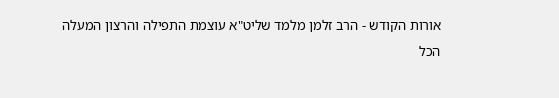אורות הקודש - הרב זלמן מלמד שליט"א עוצמת התפילה והרצון המעלה הכל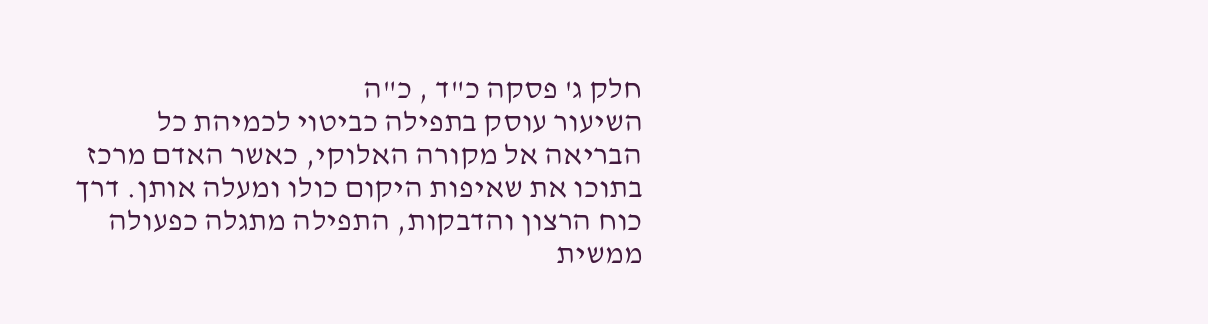חלק ג' פסקה כ"ד , כ"ה
השיעור עוסק בתפילה כביטוי לכמיהת כל הבריאה אל מקורה האלוקי, כאשר האדם מרכז בתוכו את שאיפות היקום כולו ומעלה אותן. דרך כוח הרצון והדבקות, התפילה מתגלה כפעולה ממשית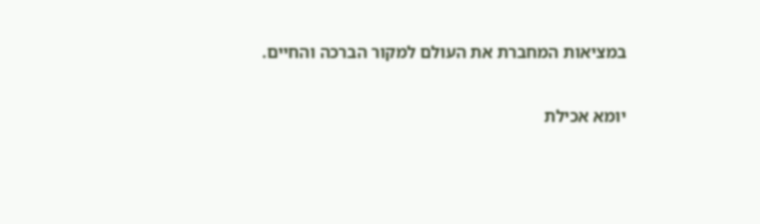במציאות המחברת את העולם למקור הברכה והחיים.

יומא אכילת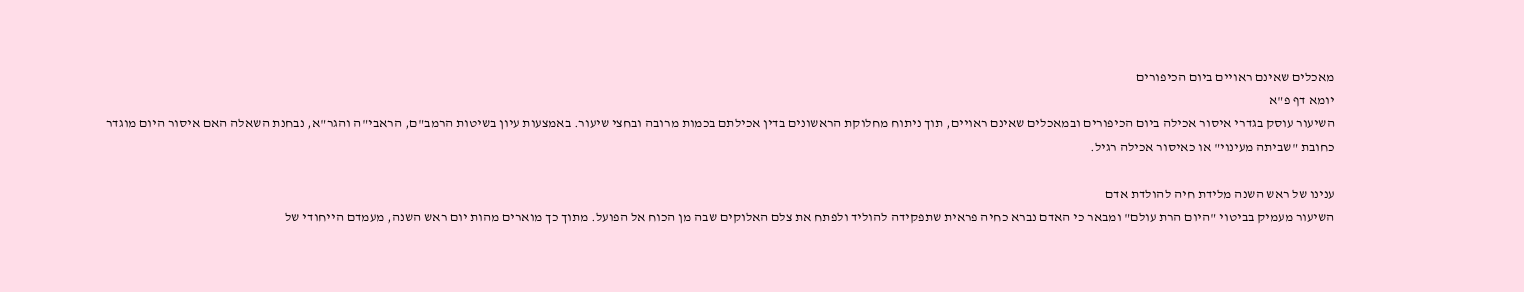מאכלים שאינם ראויים ביום הכיפורים
יומא דף פ"א
השיעור עוסק בגדרי איסור אכילה ביום הכיפורים ובמאכלים שאינם ראויים, תוך ניתוח מחלוקת הראשונים בדין אכילתם בכמות מרובה ובחצי שיעור. באמצעות עיון בשיטות הרמב"ם, הראבי"ה והגר"א, נבחנת השאלה האם איסור היום מוגדר כחובת "שביתה מעינוי" או כאיסור אכילה רגיל.

ענינו של ראש השנה מלידת חיה להולדת אדם
השיעור מעמיק בביטוי "היום הרת עולם" ומבאר כי האדם נברא כחיה פראית שתפקידה להוליד ולפתח את צלם האלוקים שבה מן הכוח אל הפועל. מתוך כך מוארים מהות יום ראש השנה, מעמדם הייחודי של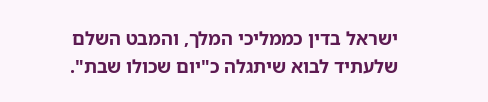ישראל בדין כממליכי המלך, והמבט השלם שלעתיד לבוא שיתגלה כ"יום שכולו שבת".